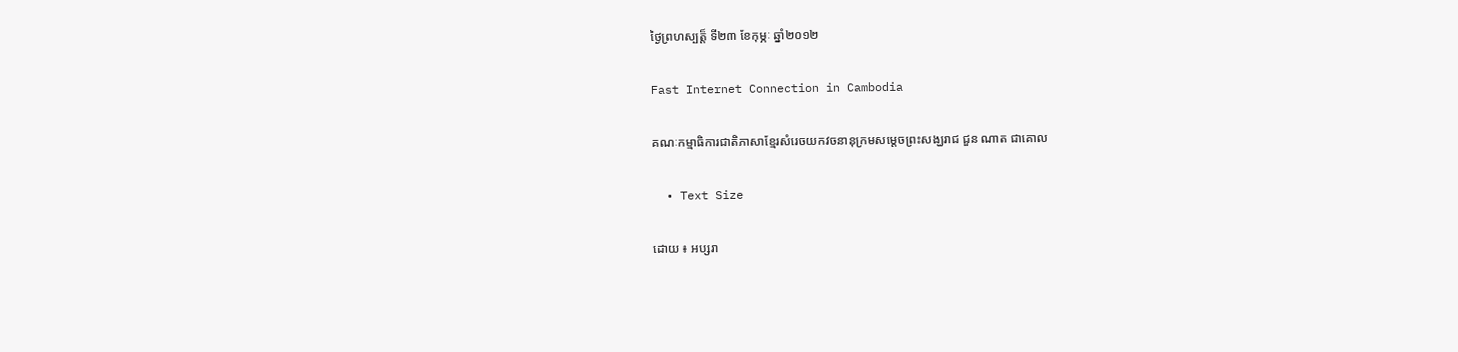ថ្ងៃព្រហស្បត្ត៏ ទី២៣ ខែកុម្ភៈ ឆ្នាំ២០១២

Fast Internet Connection in Cambodia

គណៈកម្មាធិការជាតិភាសាខ្មែរសំរេចយកវចនានុក្រមសម្តេចព្រះសង្ឃរាជ ជួន ណាត ជាគោល

  • Text Size

ដោយ ៖ អប្សរា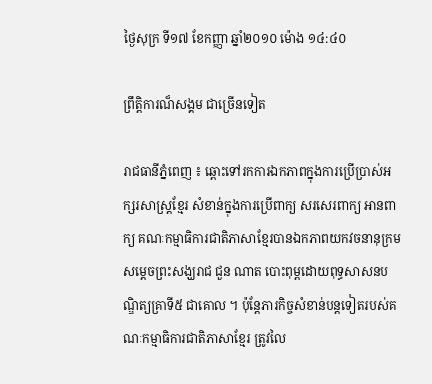ថ្ងៃសុក្រ ទី១៧ ខែកញ្ញា ឆ្នាំ២០១០ ម៉ោង ១៤:៤០

ព្រឹត្ដិការណ៏សង្គម ជាច្រើនទៀត

រាជធានីភ្នំពេញ ៖ ឆ្ពោះទៅរកការឯកភាពក្នុងការប្រើប្រាស់អក្សរសាស្ត្រខ្មែរ សំខាន់ក្នុងការប្រើពាក្យ សរសេរពាក្យ អានពាក្យ គណៈកម្មាធិការជាតិភាសាខ្មែរបានឯកភាពយកវចនានុក្រម សម្តេចព្រះសង្ឃរាជ ជួន ណាត បោះពុម្ពដោយពុទ្ធសាសនបណ្ឌិត្យគ្រាទី៥ ជាគោល ។ ប៉ុន្តែភារកិច្ចសំខាន់បន្តទៀតរបស់គណៈកម្មាធិការជាតិភាសាខ្មែរ ត្រូវលៃ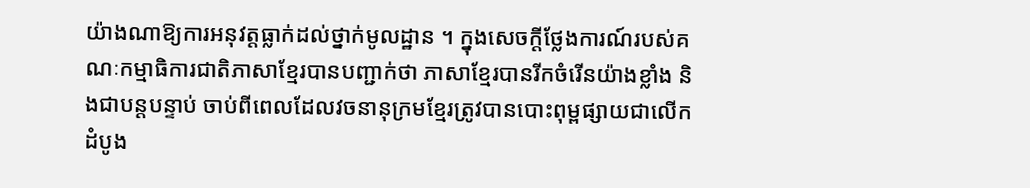យ៉ាងណាឱ្យការអនុវត្តធ្លាក់ដល់ថ្នាក់មូលដ្ឋាន ។ ក្នុងសេចក្តីថ្លែងការណ៍របស់គណៈកម្មាធិការជាតិភាសាខ្មែរបានបញ្ជាក់ថា ភាសាខ្មែរបានរីកចំរើនយ៉ាងខ្លាំង និងជាបន្តបន្ទាប់ ចាប់ពីពេលដែលវចនានុក្រមខ្មែរត្រូវបានបោះពុម្ពផ្សាយជាលើកដំបូង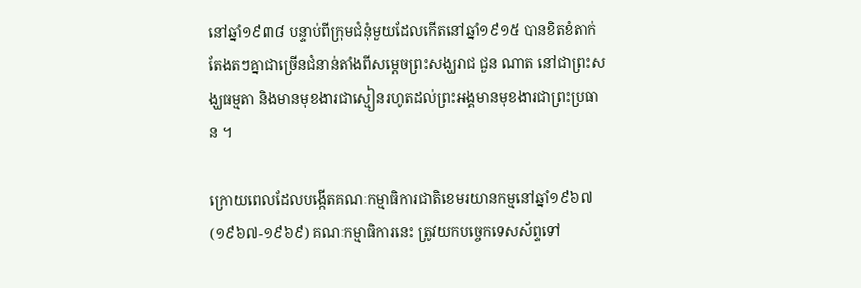នៅឆ្នាំ១៩៣៨ បន្ទាប់ពីក្រុមជំនុំមួយដែលកើតនៅឆ្នាំ១៩១៥ បានខិតខំតាក់តែងតៗគ្នាជាច្រើនជំនាន់តាំងពីសម្តេចព្រះសង្ឃរាជ ជួន ណាត នៅជាព្រះសង្ឃធម្មតា និងមានមុខងារជាស្មៀនរហូតដល់ព្រះអង្គមានមុខងារជាព្រះប្រធាន ។

ក្រោយពេលដែលបង្កើតគណៈកម្មាធិការជាតិខេមរយានកម្មនៅឆ្នាំ១៩៦៧ (១៩៦៧-១៩៦៩) គណៈកម្មាធិការនេះ ត្រូវយកបច្ចេកទេសស័ព្ទទៅ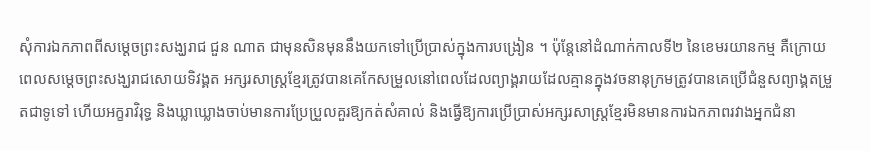សុំការឯកភាពពីសម្តេចព្រះសង្ឃរាជ ជួន ណាត ជាមុនសិនមុននឹងយកទៅប្រើប្រាស់ក្នុងការបង្រៀន ។ ប៉ុន្តែនៅដំណាក់កាលទី២ នៃខេមរយានកម្ម គឺក្រោយពេលសម្តេចព្រះសង្ឃរាជសោយទិវង្គត អក្សរសាស្ត្រខ្មែរត្រូវបានគេកែសម្រួលនៅពេលដែលព្យាង្គរាយដែលគ្មានក្នុងវចនានុក្រមត្រូវបានគេប្រើជំនួសព្យាង្គតម្រួតជាទូទៅ ហើយអក្ខរាវិរុទ្ធ និងឃ្លាឃ្លោងចាប់មានការប្រែប្រួលគួរឱ្យកត់សំគាល់ និងធ្វើឱ្យការប្រើប្រាស់អក្សរសាស្ត្រខ្មែរមិនមានការឯកភាពរវាងអ្នកជំនា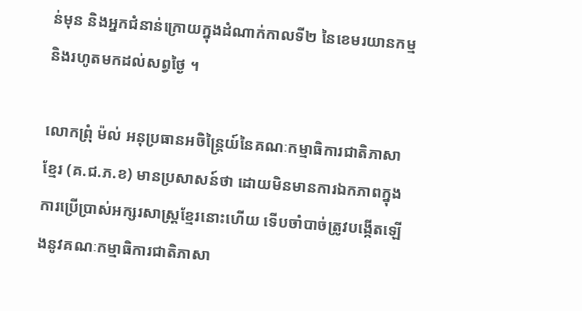ន់មុន និងអ្នកជំនាន់ក្រោយក្នុងដំណាក់កាលទី២ នៃខេមរយានកម្ម និងរហូតមកដល់សព្វថ្ងៃ ។

លោកព្រុំ ម៉ល់ អនុប្រធានអចិន្ត្រៃយ៍នៃគណៈកម្មាធិការជាតិភាសាខ្មែរ (គ.ជ.ភ.ខ) មានប្រសាសន៍ថា ដោយមិនមានការឯកភាពក្នុងការប្រើប្រាស់អក្សរសាស្ត្រខ្មែរនោះហើយ ទើបចាំបាច់ត្រូវបង្កើតឡើងនូវគណៈកម្មាធិការជាតិភាសា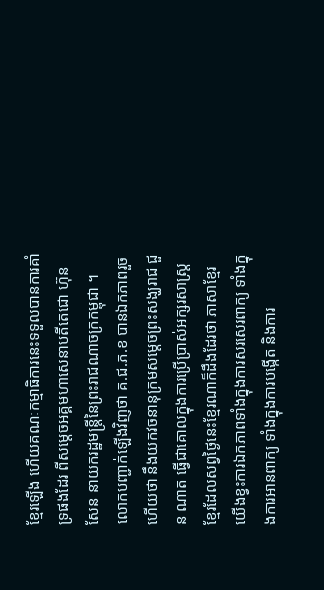ខ្មែរឡើង ហើយគណៈកម្មាធិការនេះទទួលបានការគាំទ្រផងដែរ ពីសម្តេចអគ្គមហាសេនាបតីតេជោ ហ៊ុន សែន នាយករដ្ឋមន្ត្រីនៃព្រះរាជណាចក្រកម្ពុជា ។ លោកបញ្ជាក់ឡើងវិញថា គ.ជ.ភ.ខ បានឯកភាពរួចហើយថា នឹងយកវចនានុក្រមសម្តេចព្រះសង្ឃរាជ ជួន ណាត ធ្វើជាគោលក្នុងការប្រើប្រាស់អក្សរសាស្ត្រខ្មែរដែលសព្វថ្ងៃនេះខ្មែរណាក៏ដឹងដែរថា ភាសាខ្មែរយើងខ្វះការឯកភាពទាំងក្នុងការសរសេរពាក្យ ទាំងក្នុងការអានពាក្យ ទាំងក្នុងការបង្កើត និងការ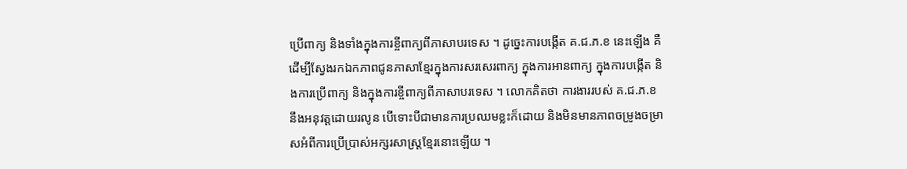ប្រើពាក្យ និងទាំងក្នុងការខ្ចីពាក្យពីភាសាបរទេស ។ ដូច្នេះការបង្កើត គ.ជ.ភ.ខ នេះឡើង គឺដើម្បីស្វែងរកឯកភាពជូនភាសាខ្មែរក្នុងការសរសេរពាក្យ ក្នុងការអានពាក្យ ក្នុងការបង្កើត និងការប្រើពាក្យ និងក្នុងការខ្ចីពាក្យពីភាសាបរទេស ។ លោកគិតថា ការងាររបស់ គ.ជ.ភ.ខ នឹងអនុវត្តដោយរលូន បើទោះបីជាមានការប្រឈមខ្លះក៏ដោយ និងមិនមានភាពចម្រូងចម្រាសអំពីការប្រើប្រាស់អក្សរសាស្ត្រខ្មែរនោះឡើយ ។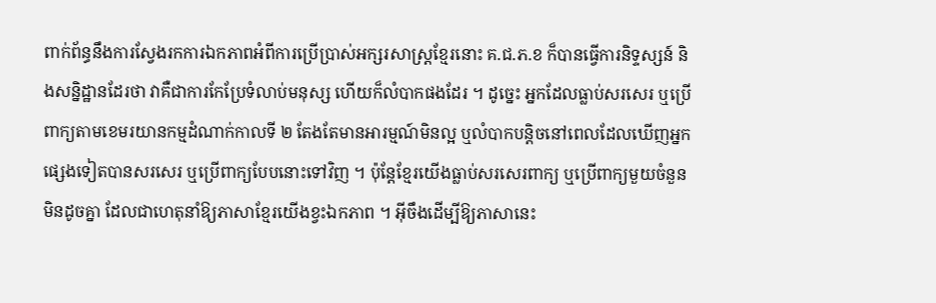ពាក់ព័ន្ធនឹងការស្វែងរកការឯកភាពអំពីការប្រើប្រាស់អក្សរសាស្ត្រខ្មែរនោះ គ.ជ.ភ.ខ ក៏បានធ្វើការនិទ្ទស្សន៍ និងសន្និដ្ឋានដែរថា វាគឺជាការកែប្រែទំលាប់មនុស្ស ហើយក៏លំបាកផងដែរ ។ ដូច្នេះ អ្នកដែលធ្លាប់សរសេរ ឬប្រើពាក្យតាមខេមរយានកម្មដំណាក់កាលទី ២ តែងតែមានអារម្មណ៍មិនល្អ ឬលំបាកបន្តិចនៅពេលដែលឃើញអ្នកផ្សេងទៀតបានសរសេរ ឬប្រើពាក្យបែបនោះទៅវិញ ។ ប៉ុន្តែខ្មែរយើងធ្លាប់សរសេរពាក្យ ឬប្រើពាក្យមួយចំនួនមិនដូចគ្នា ដែលជាហេតុនាំឱ្យភាសាខ្មែរយើងខ្វះឯកភាព ។ អ៊ីចឹងដើម្បីឱ្យភាសានេះ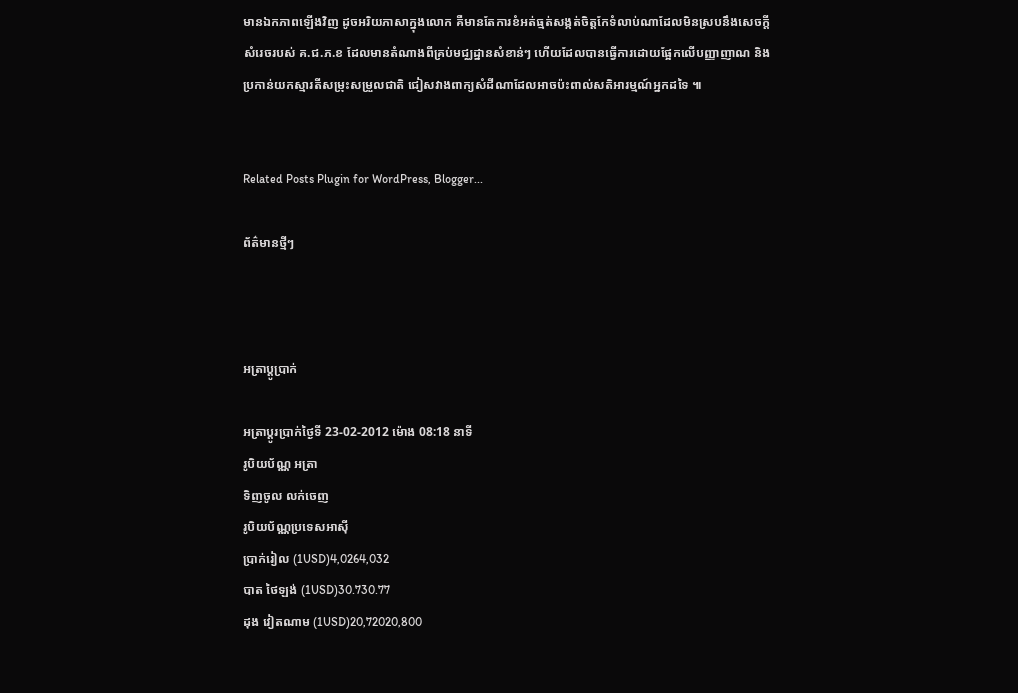មានឯកភាពឡើងវិញ ដូចអរិយភាសាក្នុងលោក គឺមានតែការខំអត់ធ្មត់សង្កត់ចិត្តកែទំលាប់ណាដែលមិនស្របនឹងសេចក្តីសំរេចរបស់ គ.ជ.ភ.ខ ដែលមានតំណាងពីគ្រប់មជ្ឈដ្នានសំខាន់ៗ ហើយដែលបានធ្វើការដោយផ្អែកលើបញ្ញាញាណ និងប្រកាន់យកស្មារតីសម្រុះសម្រួលជាតិ ជៀសវាងពាក្យសំដីណាដែលអាចប៉ះពាល់សតិអារម្មណ៍អ្នកដទៃ ៕


Related Posts Plugin for WordPress, Blogger...

ព័ត៌មានថ្មីៗ



អត្រាប្ដូប្រាក់

អត្រាប្ដូរប្រាក់ថ្ងៃទី 23-02-2012 ម៉ោង 08:18 នាទី
រូបិយប័ណ្ណ អត្រា
ទិញចូល លក់ចេញ
រូបិយប័ណ្ណប្រទេសអាស៊ី
ប្រាក់រៀល (1USD)4,0264,032
បាត ថៃឡង់ (1USD)30.730.77
ដុង វៀតណាម (1USD)20,72020,800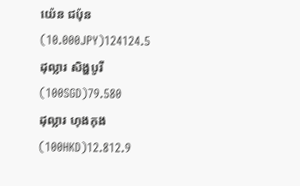យ៉េន ជប៉ុន (10.000JPY)124124.5
ដុល្លារ សិង្ហបូរី (100SGD)79.580
ដុល្លារ ហុងកុង (100HKD)12.812.9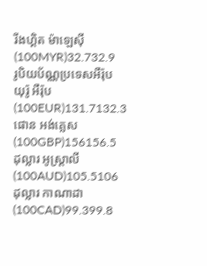រីងហ្គិត ម៉ាឡេស៊ី (100MYR)32.732.9
រូបិយប័ណ្ណប្រទេសអឺរ៉ុប
យុរ៉ូ អឺរ៉ុប (100EUR)131.7132.3
ផោន អង់គ្លេស (100GBP)156156.5
ដុល្លារ អូស្ត្រាលី (100AUD)105.5106
ដុល្លារ កាណាដា (100CAD)99.399.8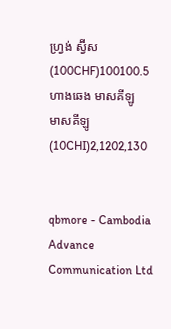ហ្វ្រង់ ស្វ៊ីស (100CHF)100100.5
ហាងឆេង មាសគីឡូ
មាសគីឡូ (10CHI)2,1202,130


qbmore - Cambodia Advance Communication Ltd